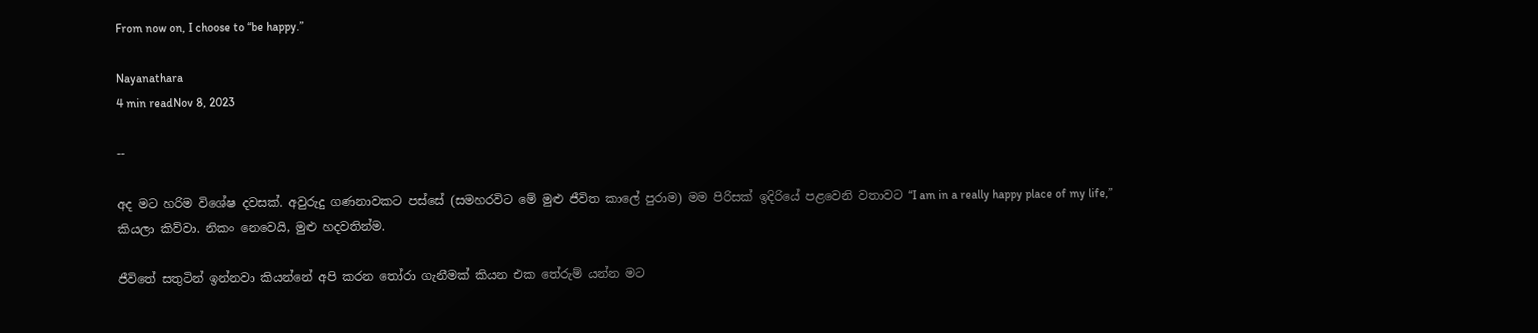From now on, I choose to “be happy.”

Nayanathara
4 min readNov 8, 2023

--

අද මට හරිම විශේෂ දවසක්. අවුරුදු ගණනාවකට පස්සේ (සමහරවිට මේ මුළු ජීවිත කාලේ පුරාම) මම පිරිසක් ඉදිරියේ පළවෙනි වතාවට “I am in a really happy place of my life,” කියලා කිව්වා. නිකං නෙවෙයි, මුළු හදවතින්ම.

ජීවිතේ සතුටින් ඉන්නවා කියන්නේ අපි කරන තෝරා ගැනීමක් කියන එක තේරුම් යන්න මට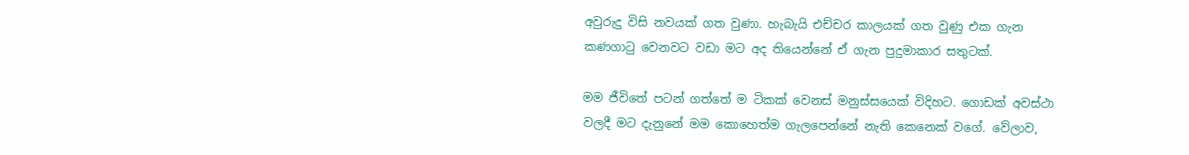අවුරුදු විසි නවයක් ගත වුණා. හැබැයි එච්චර කාලයක් ගත වුණු එක ගැන කණගාටු වෙනවට වඩා මට අද තියෙන්නේ ඒ ගැන පුදුමාකාර සතුටක්.

මම ජීවිතේ පටන් ගත්තේ ම ටිකක් වෙනස් මනුස්සයෙක් විදිහට. ගොඩක් අවස්ථා වලදී මට දැනුනේ මම කොහෙත්ම ගැලපෙන්නේ නැති කෙනෙක් වගේ. වේලාව,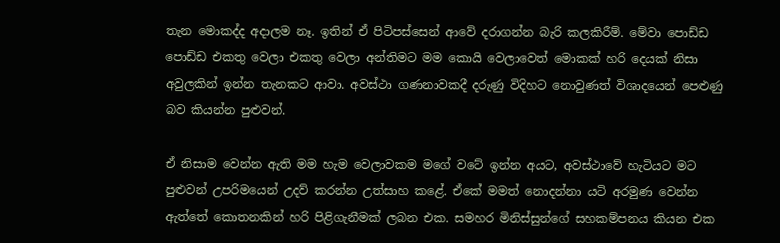තැන මොකද්ද අදාලම නෑ. ඉතින් ඒ පිටිපස්සෙන් ආවේ දරාගන්න බැරි කලකිරීම්. මේවා පොඩ්ඩ පොඩ්ඩ එකතු වෙලා එකතු වෙලා අන්තිමට මම කොයි වෙලාවෙත් මොකක් හරි දෙයක් නිසා අවුලකින් ඉන්න තැනකට ආවා. අවස්ථා ගණනාවකදී දරුණු විදිහට නොවුණත් විශාදයෙන් පෙළුණු බව කියන්න පුළුවන්.

ඒ නිසාම වෙන්න ඇති මම හැම වෙලාවකම මගේ වටේ ඉන්න අයට, අවස්ථාවේ හැටියට මට පුළුවන් උපරිමයෙන් උදව් කරන්න උත්සාහ කළේ. ඒකේ මමත් නොදන්නා යටි අරමුණ වෙන්න ඇත්තේ කොතනකින් හරි පිළිගැනීමක් ලබන එක. සමහර මිනිස්සුන්ගේ සහකම්පනය කියන එක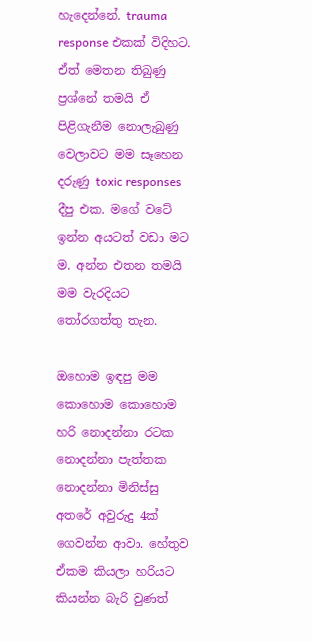හැදෙන්නේ. trauma response එකක් විදිහට. ඒත් මෙතන තිබුණු ප්‍රශ්නේ තමයි ඒ පිළිගැනීම නොලැබුණු වෙලාවට මම සෑහෙන දරුණු toxic responses දීපු එක. මගේ වටේ ඉන්න අයටත් වඩා මට ම. අන්න එතන තමයි මම වැරදියට තෝරගත්තු තැන.

ඔහොම ඉඳපු මම කොහොම කොහොම හරි නොදන්නා රටක නොදන්නා පැත්තක නොදන්නා මිනිස්සු අතරේ අවුරුදු 4ක් ගෙවන්න ආවා. හේතුව ඒකම කියලා හරියට කියන්න බැරි වුණත්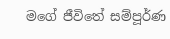මගේ ජීවිතේ සම්පූර්ණ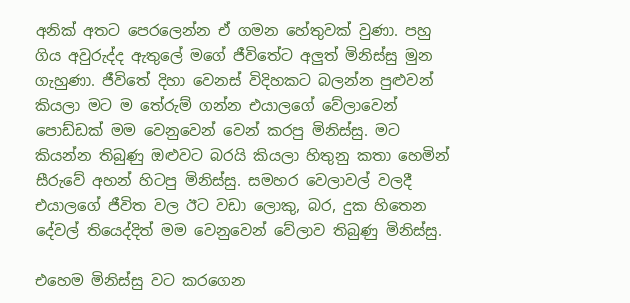අනික් අතට පෙරලෙන්න ඒ ගමන හේතුවක් වුණා. පහු ගිය අවුරුද්ද ඇතුලේ මගේ ජීවිතේට අලුත් මිනිස්සු මුන ගැහුණා. ජීවිතේ දිහා වෙනස් විදිහකට බලන්න පුළුවන් කියලා මට ම තේරුම් ගන්න එයාලගේ වේලාවෙන් පොඩ්ඩක් මම වෙනුවෙන් වෙන් කරපු මිනිස්සු. මට කියන්න තිබුණු ඔළුවට බරයි කියලා හිතුනු කතා හෙමින් සීරුවේ අහන් හිටපු මිනිස්සු. සමහර වෙලාවල් වලදී එයාලගේ ජීවිත වල ඊට වඩා ලොකු, බර, දුක හිතෙන දේවල් තියෙද්දිත් මම වෙනුවෙන් වේලාව තිබුණු මිනිස්සු.

එහෙම මිනිස්සු වට කරගෙන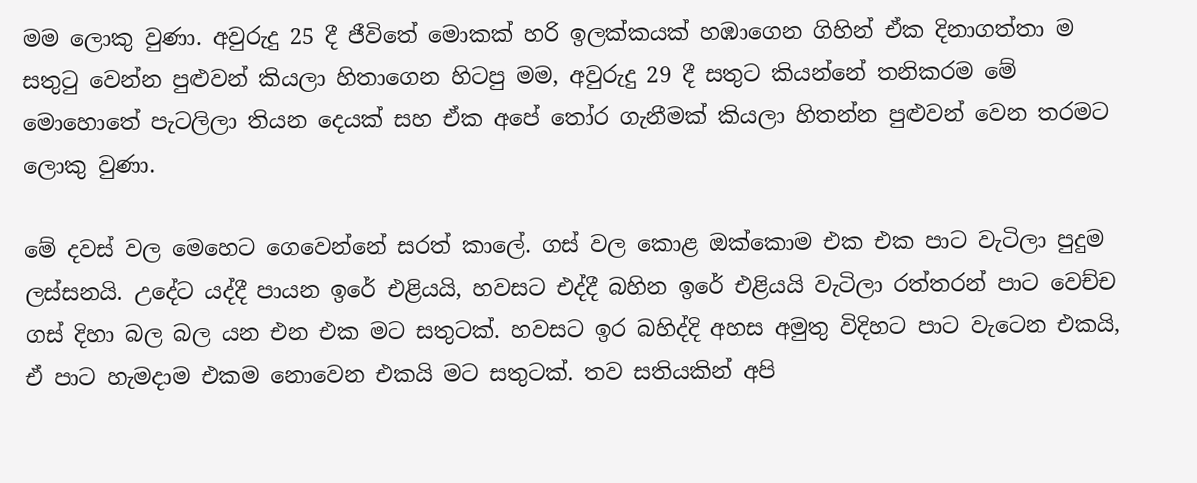මම ලොකු වුණා. අවුරුදු 25 දී ජීවිතේ මොකක් හරි ඉලක්කයක් හඹාගෙන ගිහින් ඒක දිනාගත්තා ම සතුටු වෙන්න පුළුවන් කියලා හිතාගෙන හිටපු මම, අවුරුදු 29 දී සතුට කියන්නේ තනිකරම මේ මොහොතේ පැටලිලා තියන දෙයක් සහ ඒක අපේ තෝර ගැනීමක් කියලා හිතන්න පුළුවන් වෙන තරමට ලොකු වුණා.

මේ දවස් වල මෙහෙට ගෙවෙන්නේ සරත් කාලේ. ගස් වල කොළ ඔක්කොම එක එක පාට වැටිලා පුදුම ලස්සනයි. උදේට යද්දී පායන ඉරේ එළියයි, හවසට එද්දී බහින ඉරේ එළියයි වැටිලා රත්තරන් පාට වෙච්ච ගස් දිහා බල බල යන එන එක මට සතුටක්. හවසට ඉර බහිද්දි අහස අමුතු විදිහට පාට වැටෙන එකයි, ඒ පාට හැමදාම එකම නොවෙන එකයි මට සතුටක්. තව සතියකින් අපි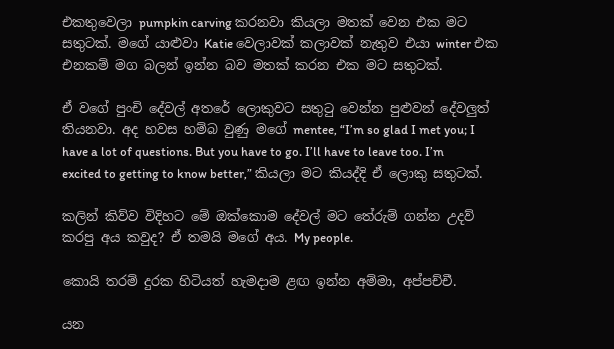එකතුවෙලා pumpkin carving කරනවා කියලා මතක් වෙන එක මට සතුටක්. මගේ යාළුවා Katie වෙලාවක් කලාවක් නැතුව එයා winter එක එනකම් මග බලන් ඉන්න බව මතක් කරන එක මට සතුටක්.

ඒ වගේ පුංචි දේවල් අතරේ ලොකුවට සතුටු වෙන්න පුළුවන් දේවලුත් තියනවා. අද හවස හම්බ වුණු මගේ mentee, “I’m so glad I met you; I have a lot of questions. But you have to go. I’ll have to leave too. I’m excited to getting to know better,” කියලා මට කියද්දි ඒ ලොකු සතුටක්.

කලින් කිව්ව විදිහට මේ ඔක්කොම දේවල් මට තේරුම් ගන්න උදව් කරපු අය කවුද? ඒ තමයි මගේ අය. My people.

කොයි තරම් දුරක හිටියත් හැමදාම ළඟ ඉන්න අම්මා, අප්පච්චී.

යන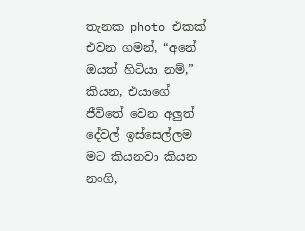තැනක photo එකක් එවන ගමන්, “අනේ ඔයත් හිටියා නම්,” කියන, එයාගේ ජීවිතේ වෙන අලුත් දේවල් ඉස්සෙල්ලම මට කියනවා කියන නංගි,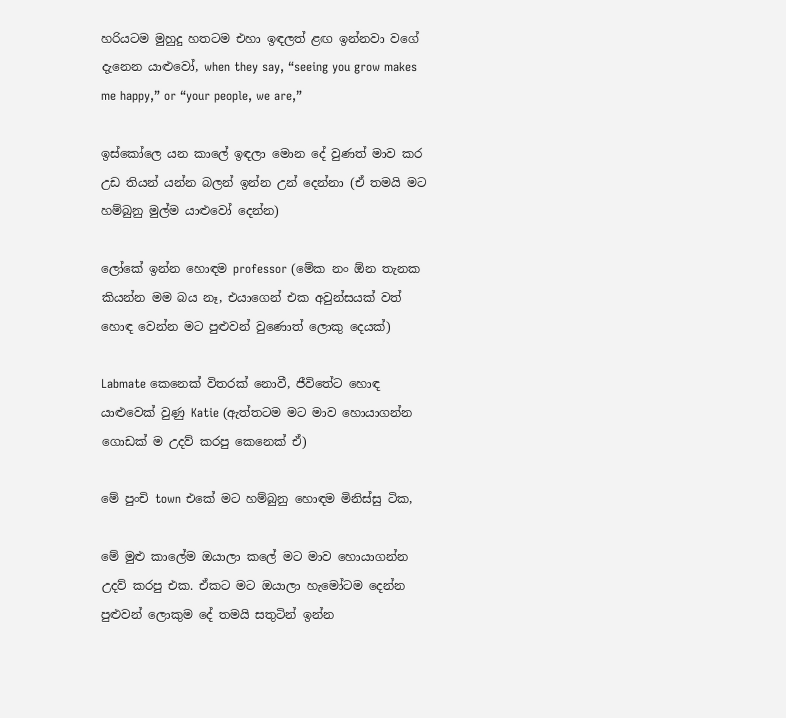හරියටම මුහුදු හතටම එහා ඉඳලත් ළඟ ඉන්නවා වගේ දැනෙන යාළුවෝ, when they say, “seeing you grow makes me happy,” or “your people, we are,”

ඉස්කෝලෙ යන කාලේ ඉඳලා මොන දේ වුණත් මාව කර උඩ තියන් යන්න බලන් ඉන්න උන් දෙන්නා (ඒ තමයි මට හම්බුනු මුල්ම යාළුවෝ දෙන්න)

ලෝකේ ඉන්න හොඳම professor (මේක නං ඕන තැනක කියන්න මම බය නෑ, එයාගෙන් එක අවුන්සයක් වත් හොඳ වෙන්න මට පුළුවන් වුණොත් ලොකු දෙයක්)

Labmate කෙනෙක් විතරක් නොවී, ජීවිතේට හොඳ යාළුවෙක් වුණු Katie (ඇත්තටම මට මාව හොයාගන්න ගොඩක් ම උදව් කරපු කෙනෙක් ඒ)

මේ පුංචි town එකේ මට හම්බුනු හොඳම මිනිස්සු ටික,

මේ මුළු කාලේම ඔයාලා කලේ මට මාව හොයාගන්න උදව් කරපු එක. ඒකට මට ඔයාලා හැමෝටම දෙන්න පුළුවන් ලොකුම දේ තමයි සතුටින් ඉන්න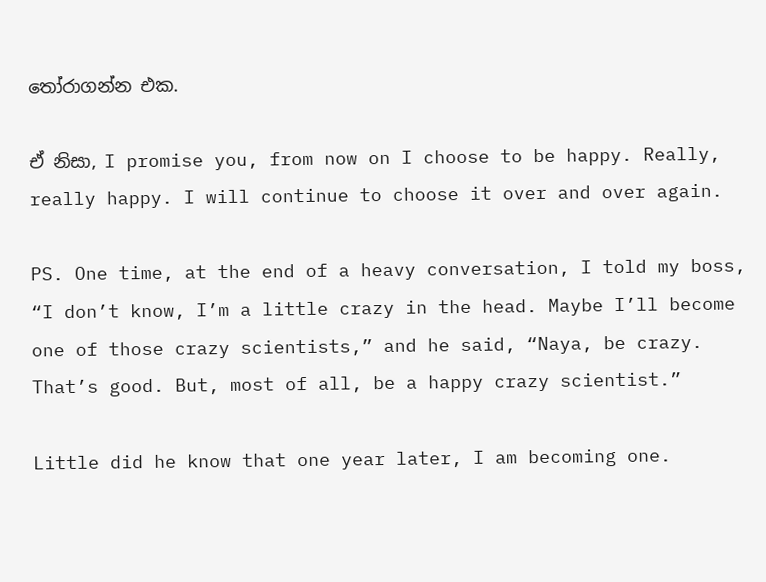තෝරාගන්න එක.

ඒ නිසා, I promise you, from now on I choose to be happy. Really, really happy. I will continue to choose it over and over again.

PS. One time, at the end of a heavy conversation, I told my boss, “I don’t know, I’m a little crazy in the head. Maybe I’ll become one of those crazy scientists,” and he said, “Naya, be crazy. That’s good. But, most of all, be a happy crazy scientist.”

Little did he know that one year later, I am becoming one.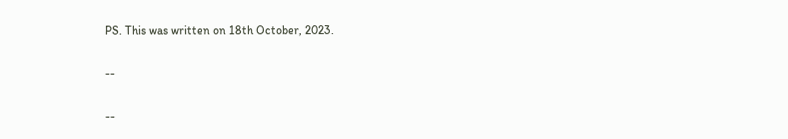PS. This was written on 18th October, 2023.

--

--